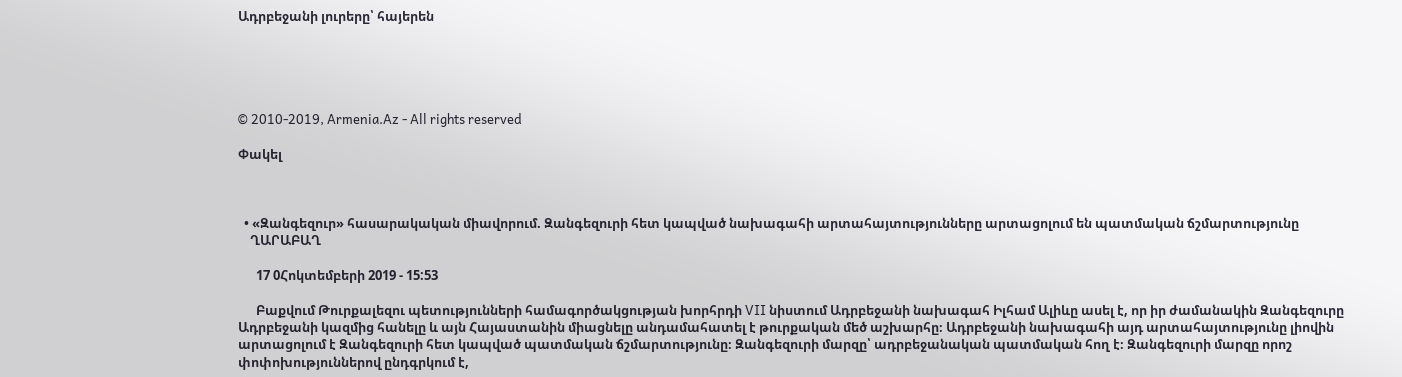Ադրբեջանի լուրերը՝ հայերեն





© 2010-2019, Armenia.Az - All rights reserved

Փակել



  • «Զանգեզուր» հասարակական միավորում. Զանգեզուրի հետ կապված նախագահի արտահայտությունները արտացոլում են պատմական ճշմարտությունը
    ՂԱՐԱԲԱՂ

      17 0Հոկտեմբերի 2019 - 15:53

      Բաքվում Թուրքալեզու պետությունների համագործակցության խորհրդի VII նիստում Ադրբեջանի նախագահ Իլհամ Ալիևը ասել է, որ իր ժամանակին Զանգեզուրը Ադրբեջանի կազմից հանելը և այն Հայաստանին միացնելը անդամահատել է թուրքական մեծ աշխարհը։ Ադրբեջանի նախագահի այդ արտահայտությունը լիովին արտացոլում է Զանգեզուրի հետ կապված պատմական ճշմարտությունը։ Զանգեզուրի մարզը՝ ադրբեջանական պատմական հող է։ Զանգեզուրի մարզը որոշ փոփոխություններով ընդգրկում է,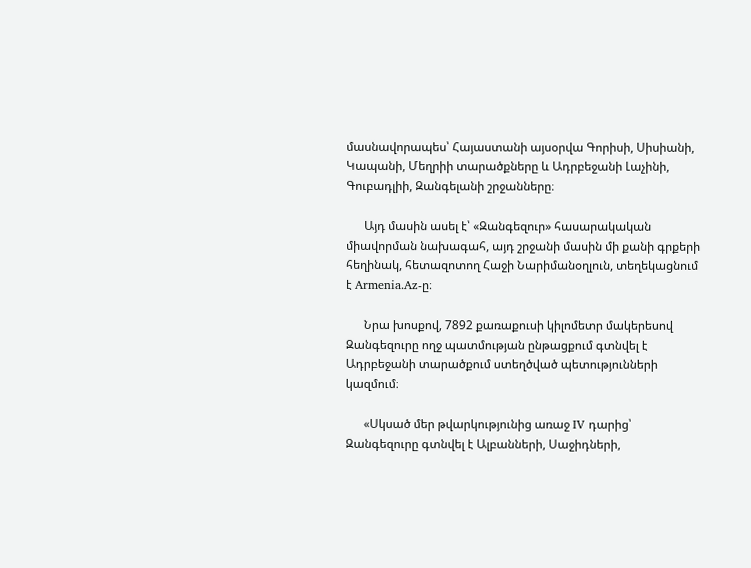մասնավորապես՝ Հայաստանի այսօրվա Գորիսի, Սիսիանի, Կապանի, Մեղրիի տարածքները և Ադրբեջանի Լաչինի, Գուբադլիի, Զանգելանի շրջանները։

      Այդ մասին ասել է՝ «Զանգեզուր» հասարակական միավորման նախագահ, այդ շրջանի մասին մի քանի գրքերի հեղինակ, հետազոտող Հաջի Նարիմանօղլուն, տեղեկացնում է Armenia.Az-ը։

      Նրա խոսքով, 7892 քառաքուսի կիլոմետր մակերեսով Զանգեզուրը ողջ պատմության ընթացքում գտնվել է Ադրբեջանի տարածքում ստեղծված պետությունների կազմում։

      «Սկսած մեր թվարկությունից առաջ IV դարից՝ Զանգեզուրը գտնվել է Ալբանների, Սաջիդների,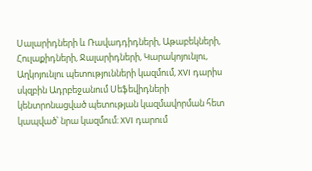Սալարիդների և Ռավադդիդների, Աթաբեկների, Հուլաքիդների, Ջալարիդների, Կարակոյունլու, Աղկոյունլու պետությունների կազմում, XVI դարիս սկզբին Ադրբեջանում Սեֆեվիդների կենտրոնացված պետության կազմավորման հետ կապված՝ նրա կազմում։ XVI դարում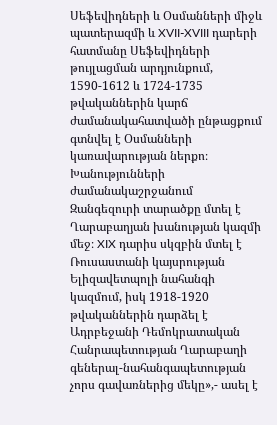Սեֆեվիդների և Օսմանների միջև պատերազմի և XVII-XVIII դարերի հատմանը Սեֆեվիդների թույլացման արդյունքում, 1590-1612 և 1724-1735 թվականներին կարճ ժամանակահատվածի ընթացքում գտնվել է Օսմանների կառավարության ներքո։ Խանությունների ժամանակաշրջանում Զանգեզուրի տարածքը մտել է Ղարաբաղյան խանության կազմի մեջ։ XIX դարիս սկզբին մտել է Ռուսաստանի կայսրության Ելիզավետպոլի նահանգի կազմում, իսկ 1918-1920 թվականներին դարձել է Ադրբեջանի Դեմոկրատական Հանրապետության Ղարաբաղի գեներալ-նահանգապետության չորս գավառներից մեկը»,- ասել է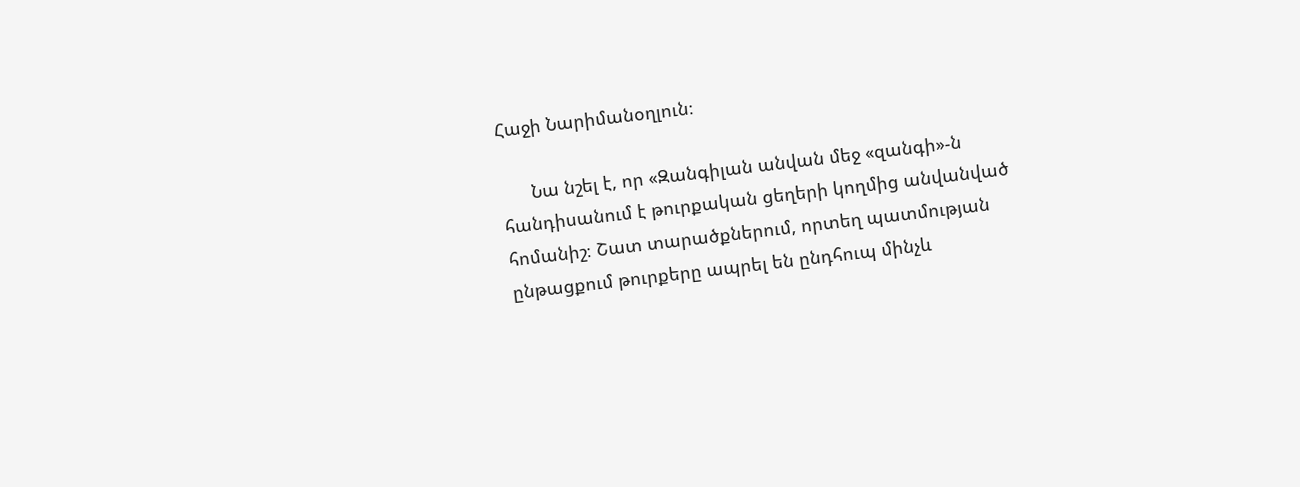Հաջի Նարիմանօղլուն։

      Նա նշել է, որ «Զանգիլան անվան մեջ «զանգի»-ն հանդիսանում է թուրքական ցեղերի կողմից անվանված հոմանիշ։ Շատ տարածքներում, որտեղ պատմության ընթացքում թուրքերը ապրել են ընդհուպ մինչև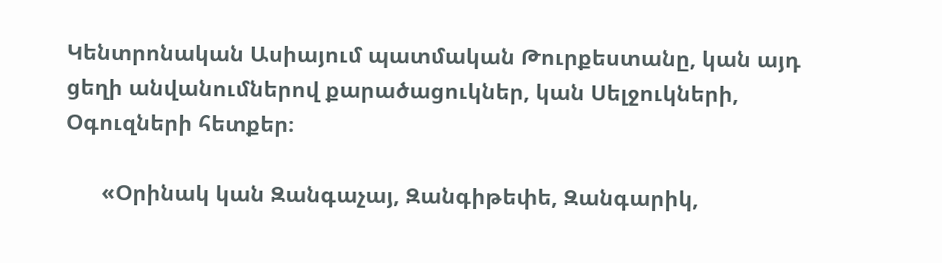Կենտրոնական Ասիայում պատմական Թուրքեստանը, կան այդ ցեղի անվանումներով քարածացուկներ, կան Սելջուկների, Օգուզների հետքեր։

      «Օրինակ կան Զանգաչայ, Զանգիթեփե, Զանգարիկ,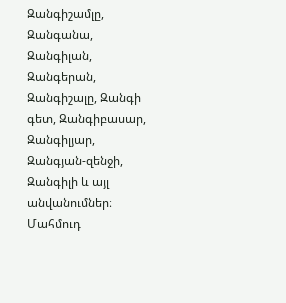Զանգիշամլը, Զանգանա, Զանգիլան, Զանգերան, Զանգիշալը, Զանգի գետ, Զանգիբասար, Զանգիլյար, Զանգյան-զենջի, Զանգիլի և այլ անվանումներ։ Մահմուդ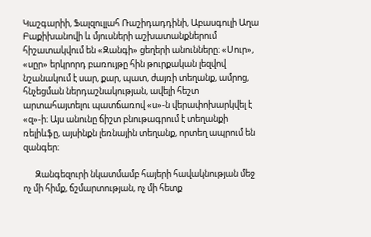Կաշգարիի, Ֆալզուլլահ Ռաշիդադդինի, Աբասգուլի Աղա Բաքիխանովի և մյուսների աշխատանքներում հիշատակվում են «Զանգի» ցեղերի անունները։ «Սուր», «սըր» երկրորդ բառույթը հին թուրքական լեզվով նշանակում է սար, քար, պատ, ժայռի տեղանք, ամրոց, հնչեցման ներդաշնակության, ավելի հեշտ արտահայտելու պատճառով «ս»-ն վերափոխարկվել է «զ»-ի։ Այս անունը ճիշտ բնութագրում է տեղանքի ռելիևֆը, այսինքն լեռնային տեղանք, որտեղ ապրում են զանգեր։

      Զանգեզուրի նկատմամբ հայերի հավակնության մեջ ոչ մի հիմք, ճշմարտության, ոչ մի հետք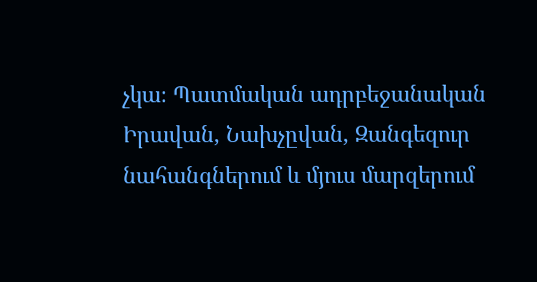չկա։ Պատմական ադրբեջանական Իրավան, Նախչըվան, Զանգեզուր նահանգներում և մյուս մարզերում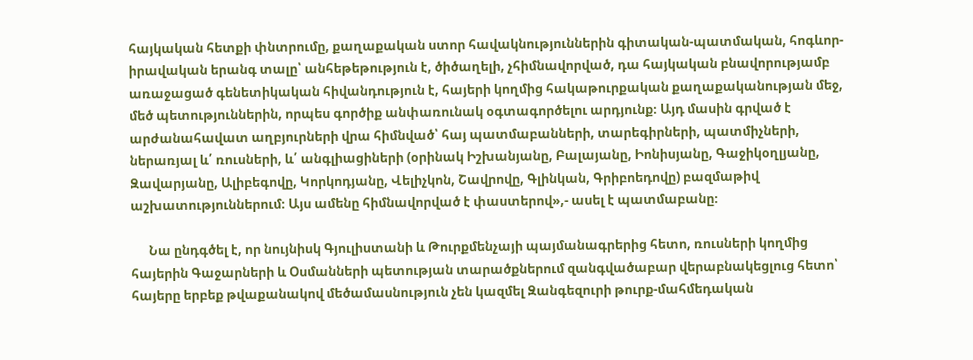հայկական հետքի փնտրումը, քաղաքական ստոր հավակնություններին գիտական-պատմական, հոգևոր-իրավական երանգ տալը՝ անհեթեթություն է, ծիծաղելի, չհիմնավորված, դա հայկական բնավորությամբ առաջացած գենետիկական հիվանդություն է, հայերի կողմից հակաթուրքական քաղաքականության մեջ, մեծ պետություններին, որպես գործիք անփառունակ օգտագործելու արդյունք։ Այդ մասին գրված է արժանահավատ աղբյուրների վրա հիմնված՝ հայ պատմաբանների, տարեգիրների, պատմիչների, ներառյալ և՛ ռուսների, և՛ անգլիացիների (օրինակ Իշխանյանը, Բալայանը, Իոնիսյանը, Գաջիկօղլյանը, Զավարյանը, Ալիբեգովը, Կորկոդյանը, Վելիչկոն, Շավրովը, Գլինկան, Գրիբոեդովը) բազմաթիվ աշխատություններում։ Այս ամենը հիմնավորված է փաստերով»,- ասել է պատմաբանը։

      Նա ընդգծել է, որ նույնիսկ Գյուլիստանի և Թուրքմենչայի պայմանագրերից հետո, ռուսների կողմից հայերին Գաջարների և Օսմանների պետության տարածքներում զանգվածաբար վերաբնակեցլուց հետո՝ հայերը երբեք թվաքանակով մեծամասնություն չեն կազմել Զանգեզուրի թուրք-մահմեդական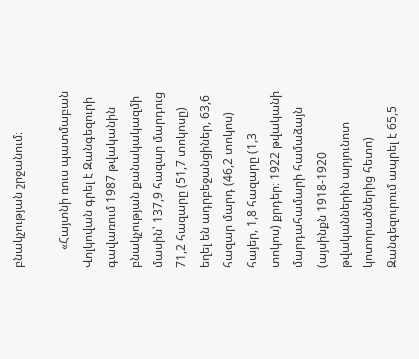բնակչության շրջանում։

      «Հայտնի ռուս պատմաբան Վոլկովան գրել է Զանգեզուրի գավառում 1987 թվականին բնակչության քանակակազմի մասին՝ 137,9 հազար մարդուց 71,2 հազարը (51,7 տոկոսը) եղել են ադրբեջանցիներ, 63,6 հազար մարդ (46,2 տոկոս) հայեր, 1,8 հազարը (1,3 տոկոս) քրդեր։ 1922 թվականի մարդահամարի համաձայն (այսինքն 1918-1920 թվականներին արյունոտ կոտորածներից հետո) Զանգեզուրում ապրել է 65,5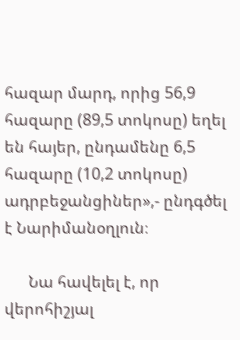հազար մարդ, որից 56,9 հազարը (89,5 տոկոսը) եղել են հայեր, ընդամենը 6,5 հազարը (10,2 տոկոսը) ադրբեջանցիներ»,- ընդգծել է Նարիմանօղլուն։

      Նա հավելել է, որ վերոհիշյալ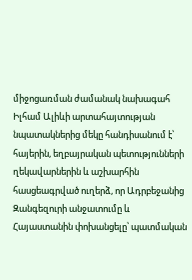միջոցառման ժամանակ նախագահ Իլհամ Ալիևի արտահայտության նպատակներից մեկը հանդիսանում է՝ հայերին, եղբայրական պետությունների ղեկավարներին և աշխարհին հասցեագրված ուղերձ, որ Ադրբեջանից Զանգեզուրի անջատումը և Հայաստանին փոխանցելը՝ պատմական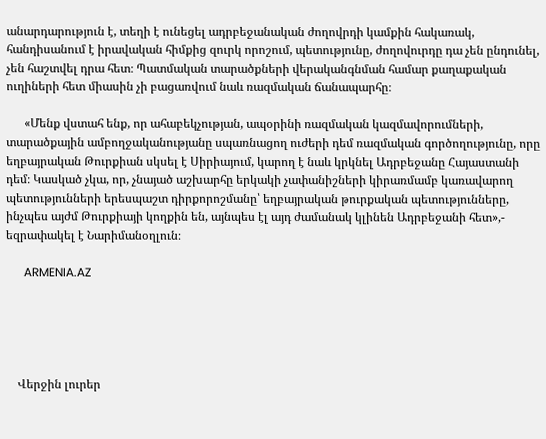անարդարություն է, տեղի է ունեցել ադրբեջանական ժողովրդի կամքին հակառակ, հանդիսանում է իրավական հիմքից զուրկ որոշում, պետությունը, ժողովուրդը դա չեն ընդունել, չեն հաշտվել դրա հետ։ Պատմական տարածքների վերականգնման համար քաղաքական ուղիների հետ միասին չի բացառվում նաև ռազմական ճանապարհը։

      «Մենք վստահ ենք, որ ահաբեկչության, ապօրինի ռազմական կազմավորումների, տարածքային ամբողջականությանը սպառնացող ուժերի դեմ ռազմական գործողությունը, որը եղբայրական Թուրքիան սկսել է Սիրիայում, կարող է նաև կրկնել Ադրբեջանը Հայաստանի դեմ։ Կասկած չկա, որ, չնայած աշխարհը երկակի չափանիշների կիրառմամբ կառավարող պետությունների երեսպաշտ դիրքորոշմանը՝ եղբայրական թուրքական պետությունները, ինչպես այժմ Թուրքիայի կողքին են, այնպես էլ այդ ժամանակ կլինեն Ադրբեջանի հետ»,- եզրափակել է Նարիմանօղլուն։

      ARMENIA.AZ





    Վերջին լուրեր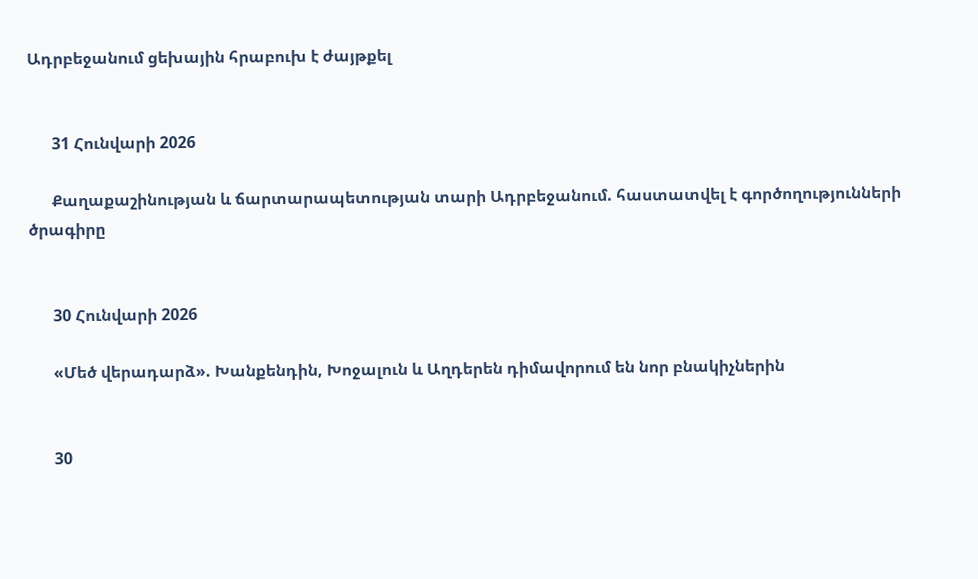Ադրբեջանում ցեխային հրաբուխ է ժայթքել


      31 Հունվարի 2026

      Քաղաքաշինության և ճարտարապետության տարի Ադրբեջանում. հաստատվել է գործողությունների ծրագիրը


      30 Հունվարի 2026

      «Մեծ վերադարձ». Խանքենդին, Խոջալուն և Աղդերեն դիմավորում են նոր բնակիչներին


      30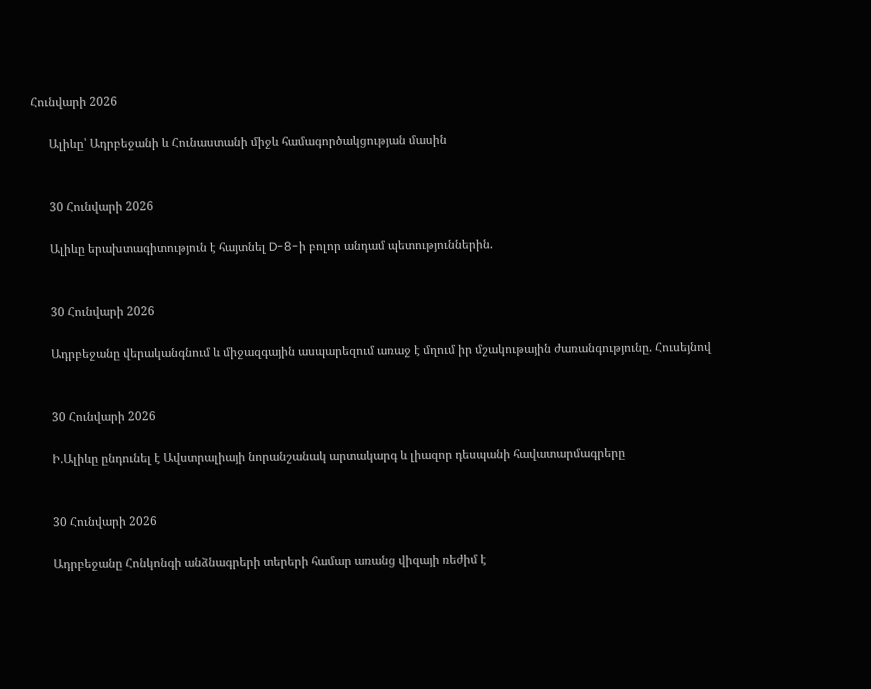Հունվարի 2026

      Ալիևը՝ Ադրբեջանի և Հունաստանի միջև համագործակցության մասին


      30 Հունվարի 2026

      Ալիևը երախտագիտություն է հայտնել D-8-ի բոլոր անդամ պետություններին.


      30 Հունվարի 2026

      Ադրբեջանը վերականգնում և միջազգային ասպարեզում առաջ է մղում իր մշակութային ժառանգությունը. Հուսեյնով


      30 Հունվարի 2026

      Ի.Ալիևը ընդունել է Ավստրալիայի նորանշանակ արտակարգ և լիազոր դեսպանի հավատարմագրերը


      30 Հունվարի 2026

      Ադրբեջանը Հոնկոնգի անձնագրերի տերերի համար առանց վիզայի ռեժիմ է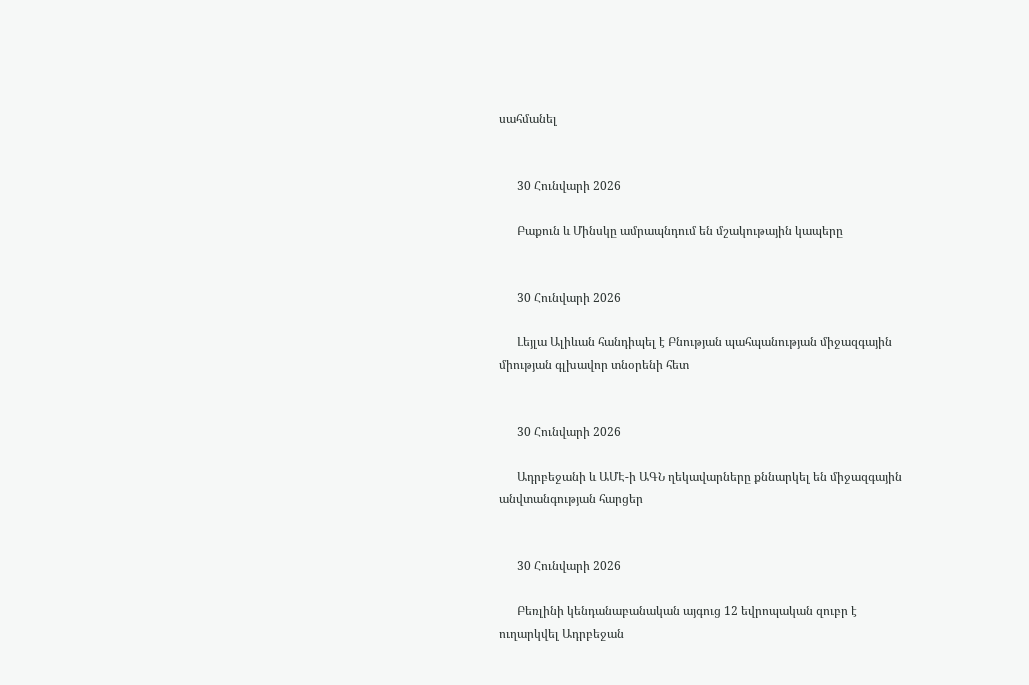սահմանել


      30 Հունվարի 2026

      Բաքուն և Մինսկը ամրապնդում են մշակութային կապերը


      30 Հունվարի 2026

      Լեյլա Ալիևան հանդիպել է Բնության պահպանության միջազգային միության գլխավոր տնօրենի հետ


      30 Հունվարի 2026

      Ադրբեջանի և ԱՄԷ-ի ԱԳՆ ղեկավարները քննարկել են միջազգային անվտանգության հարցեր


      30 Հունվարի 2026

      Բեռլինի կենդանաբանական այգուց 12 եվրոպական զուբր է ուղարկվել Ադրբեջան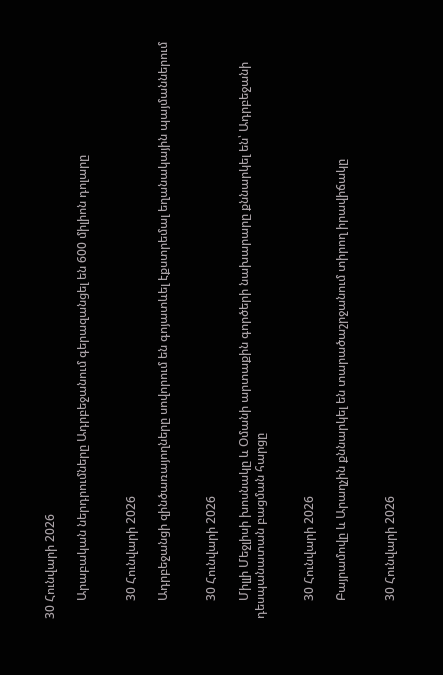30 Հունվարի 2026

      Արաբական ներդրումները Ադրբեջանում գերազանցել են 600 միլիոն դոլարը


      30 Հունվարի 2026

      Ադրբեջանցի զինծառայողները սովորում են գոյատևել էքստրեմալ եղանակային պայմաններում


      30 Հունվարի 2026

      Միլլի Մեջլիսի խոսնակը և Օմանի արտաքին գործերի նախարարը քննարկել են՝ Ադրբեջանի դեսպանատան բացման հարցը


      30 Հունվարի 2026

      Բայրամովը և Արաղչին քննարկել են տարածաշրջանում տիրող իրավիճակը


      30 Հունվարի 2026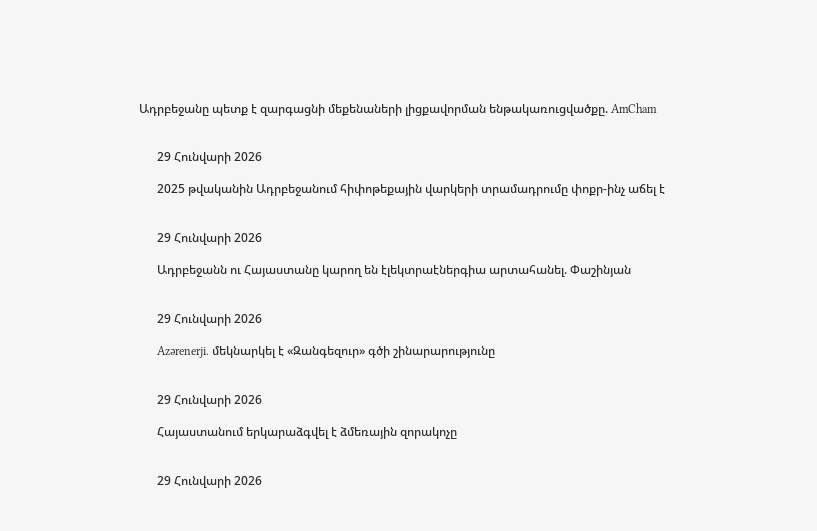Ադրբեջանը պետք է զարգացնի մեքենաների լիցքավորման ենթակառուցվածքը. AmCham


      29 Հունվարի 2026

      2025 թվականին Ադրբեջանում հիփոթեքային վարկերի տրամադրումը փոքր-ինչ աճել է


      29 Հունվարի 2026

      Ադրբեջանն ու Հայաստանը կարող են էլեկտրաէներգիա արտահանել. Փաշինյան


      29 Հունվարի 2026

      Azərenerji. մեկնարկել է «Զանգեզուր» գծի շինարարությունը


      29 Հունվարի 2026

      Հայաստանում երկարաձգվել է ձմեռային զորակոչը


      29 Հունվարի 2026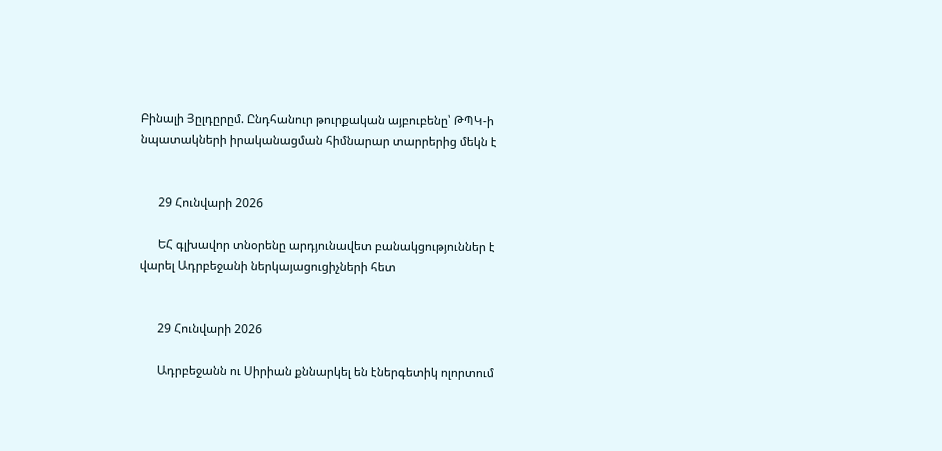Բինալի Յըլդըրըմ. Ընդհանուր թուրքական այբուբենը՝ ԹՊԿ-ի նպատակների իրականացման հիմնարար տարրերից մեկն է


      29 Հունվարի 2026

      ԵՀ գլխավոր տնօրենը արդյունավետ բանակցություններ է վարել Ադրբեջանի ներկայացուցիչների հետ


      29 Հունվարի 2026

      Ադրբեջանն ու Սիրիան քննարկել են էներգետիկ ոլորտում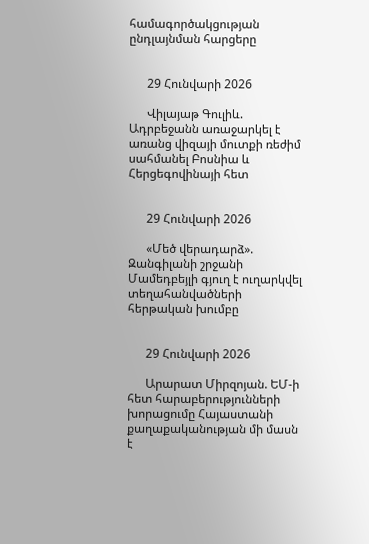համագործակցության ընդլայնման հարցերը


      29 Հունվարի 2026

      Վիլայաթ Գուլիև. Ադրբեջանն առաջարկել է առանց վիզայի մուտքի ռեժիմ սահմանել Բոսնիա և Հերցեգովինայի հետ


      29 Հունվարի 2026

      «Մեծ վերադարձ». Զանգիլանի շրջանի Մամեդբեյլի գյուղ է ուղարկվել տեղահանվածների հերթական խումբը


      29 Հունվարի 2026

      Արարատ Միրզոյան. ԵՄ-ի հետ հարաբերությունների խորացումը Հայաստանի քաղաքականության մի մասն է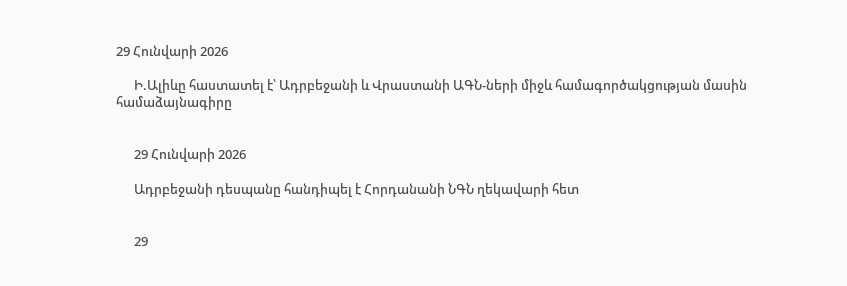29 Հունվարի 2026

      Ի.Ալիևը հաստատել է՝ Ադրբեջանի և Վրաստանի ԱԳՆ-ների միջև համագործակցության մասին համաձայնագիրը


      29 Հունվարի 2026

      Ադրբեջանի դեսպանը հանդիպել է Հորդանանի ՆԳՆ ղեկավարի հետ


      29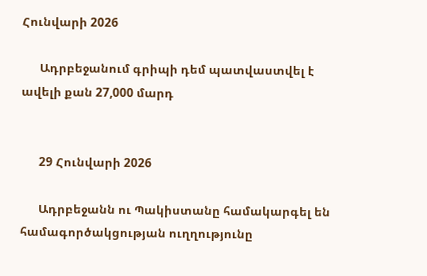Հունվարի 2026

      Ադրբեջանում գրիպի դեմ պատվաստվել է ավելի քան 27,000 մարդ


      29 Հունվարի 2026

      Ադրբեջանն ու Պակիստանը համակարգել են համագործակցության ուղղությունը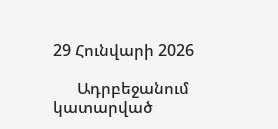29 Հունվարի 2026

      Ադրբեջանում կատարված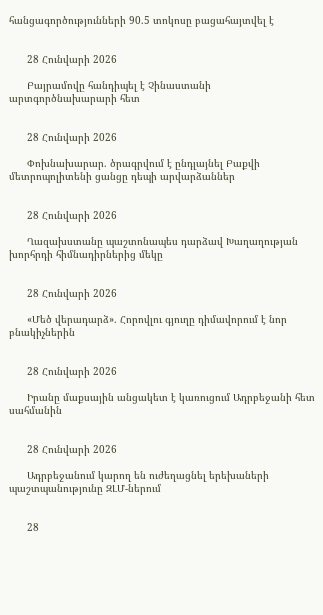հանցագործությունների 90.5 տոկոսը բացահայտվել է


      28 Հունվարի 2026

      Բայրամովը հանդիպել է Չինաստանի արտգործնախարարի հետ


      28 Հունվարի 2026

      Փոխնախարար. ծրագրվում է ընդլայնել Բաքվի մետրոպոլիտենի ցանցը դեպի արվարձաններ


      28 Հունվարի 2026

      Ղազախստանը պաշտոնապես դարձավ Խաղաղության խորհրդի հիմնադիրներից մեկը


      28 Հունվարի 2026

      «Մեծ վերադարձ». Հորովլու գյուղը դիմավորում է նոր բնակիչներին


      28 Հունվարի 2026

      Իրանը մաքսային անցակետ է կառուցում Ադրբեջանի հետ սահմանին


      28 Հունվարի 2026

      Ադրբեջանում կարող են ուժեղացնել երեխաների պաշտպանությունը ԶԼՄ-ներում


      28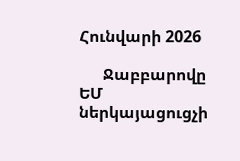Հունվարի 2026

      Ջաբբարովը ԵՄ ներկայացուցչի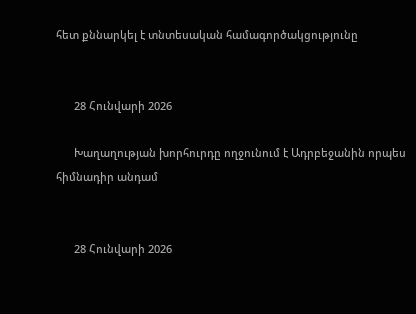հետ քննարկել է տնտեսական համագործակցությունը


      28 Հունվարի 2026

      Խաղաղության խորհուրդը ողջունում է Ադրբեջանին որպես հիմնադիր անդամ


      28 Հունվարի 2026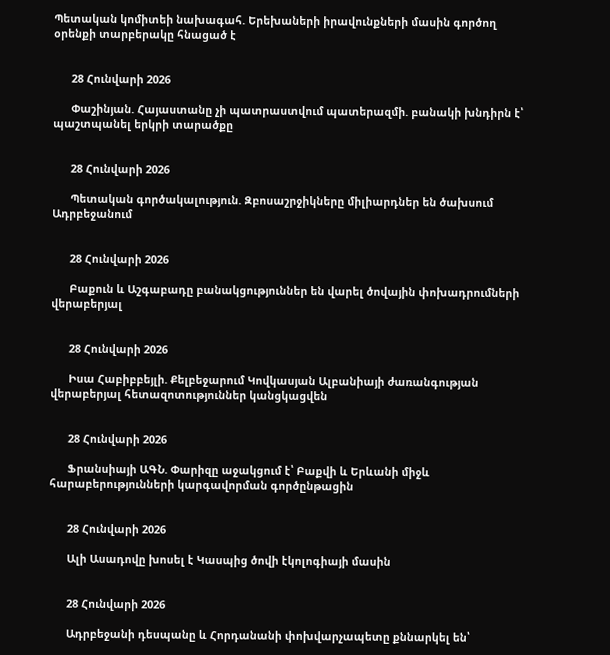Պետական կոմիտեի նախագահ. Երեխաների իրավունքների մասին գործող օրենքի տարբերակը հնացած է


      28 Հունվարի 2026

      Փաշինյան. Հայաստանը չի պատրաստվում պատերազմի. բանակի խնդիրն է՝ պաշտպանել երկրի տարածքը


      28 Հունվարի 2026

      Պետական գործակալություն. Զբոսաշրջիկները միլիարդներ են ծախսում Ադրբեջանում


      28 Հունվարի 2026

      Բաքուն և Աշգաբադը բանակցություններ են վարել ծովային փոխադրումների վերաբերյալ


      28 Հունվարի 2026

      Իսա Հաբիբբեյլի. Քելբեջարում Կովկասյան Ալբանիայի ժառանգության վերաբերյալ հետազոտություններ կանցկացվեն


      28 Հունվարի 2026

      Ֆրանսիայի ԱԳՆ. Փարիզը աջակցում է՝ Բաքվի և Երևանի միջև հարաբերությունների կարգավորման գործընթացին


      28 Հունվարի 2026

      Ալի Ասադովը խոսել է Կասպից ծովի էկոլոգիայի մասին


      28 Հունվարի 2026

      Ադրբեջանի դեսպանը և Հորդանանի փոխվարչապետը քննարկել են՝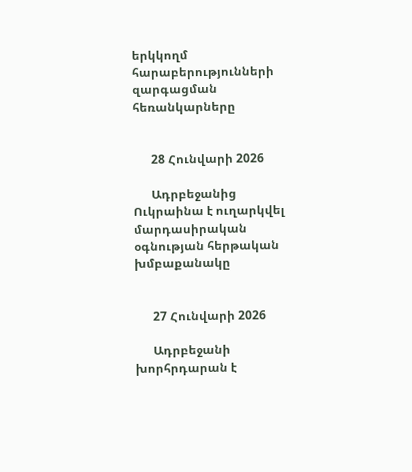երկկողմ հարաբերությունների զարգացման հեռանկարները


      28 Հունվարի 2026

      Ադրբեջանից Ուկրաինա է ուղարկվել մարդասիրական օգնության հերթական խմբաքանակը


      27 Հունվարի 2026

      Ադրբեջանի խորհրդարան է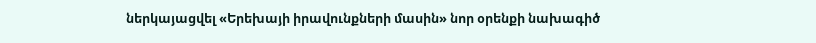ներկայացվել «Երեխայի իրավունքների մասին» նոր օրենքի նախագիծ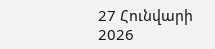27 Հունվարի 2026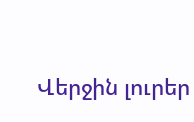Վերջին լուրեր